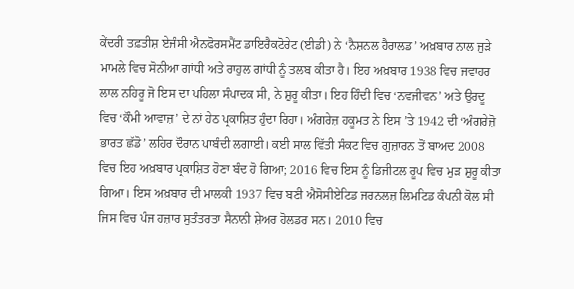ਕੇਂਦਰੀ ਤਫ਼ਤੀਸ਼ ਏਜੰਸੀ ਐਨਫੋਰਸਮੈਂਟ ਡਾਇਰੈਕਟੋਰੇਟ (ਈਡੀ) ਨੇ ‘ਨੈਸ਼ਨਲ ਹੈਰਾਲਡ’ ਅਖ਼ਬਾਰ ਨਾਲ ਜੁੜੇ ਮਾਮਲੇ ਵਿਚ ਸੋਨੀਆ ਗਾਂਧੀ ਅਤੇ ਰਾਹੁਲ ਗਾਂਧੀ ਨੂੰ ਤਲਬ ਕੀਤਾ ਹੈ। ਇਹ ਅਖ਼ਬਾਰ 1938 ਵਿਚ ਜਵਾਹਰ ਲਾਲ ਨਹਿਰੂ ਜੋ ਇਸ ਦਾ ਪਹਿਲਾ ਸੰਪਾਦਕ ਸੀ, ਨੇ ਸ਼ੁਰੂ ਕੀਤਾ। ਇਹ ਹਿੰਦੀ ਵਿਚ ‘ਨਵਜੀਵਨ’ ਅਤੇ ਉਰਦੂ ਵਿਚ ‘ਕੌਮੀ ਆਵਾਜ਼’ ਦੇ ਨਾਂ ਹੇਠ ਪ੍ਰਕਾਸ਼ਿਤ ਹੁੰਦਾ ਰਿਹਾ। ਅੰਗਰੇਜ਼ ਹਕੂਮਤ ਨੇ ਇਸ ’ਤੇ 1942 ਦੀ ‘ਅੰਗਰੇਜ਼ੋ ਭਾਰਤ ਛੱਡੋ’ ਲਹਿਰ ਦੌਰਾਨ ਪਾਬੰਦੀ ਲਗਾਈ। ਕਈ ਸਾਲ ਵਿੱਤੀ ਸੰਕਟ ਵਿਚ ਗੁਜ਼ਾਰਨ ਤੋਂ ਬਾਅਦ 2008 ਵਿਚ ਇਹ ਅਖ਼ਬਾਰ ਪ੍ਰਕਾਸ਼ਿਤ ਹੋਣਾ ਬੰਦ ਹੋ ਗਿਆ; 2016 ਵਿਚ ਇਸ ਨੂੰ ਡਿਜੀਟਲ ਰੂਪ ਵਿਚ ਮੁੜ ਸ਼ੁਰੂ ਕੀਤਾ ਗਿਆ। ਇਸ ਅਖ਼ਬਾਰ ਦੀ ਮਾਲਕੀ 1937 ਵਿਚ ਬਣੀ ਐਸੋਸੀਏਟਿਡ ਜਰਨਲਜ਼ ਲਿਮਟਿਡ ਕੰਪਨੀ ਕੋਲ ਸੀ ਜਿਸ ਵਿਚ ਪੰਜ ਹਜ਼ਾਰ ਸੁਤੰਤਰਤਾ ਸੈਨਾਨੀ ਸ਼ੇਅਰ ਹੋਲਡਰ ਸਨ। 2010 ਵਿਚ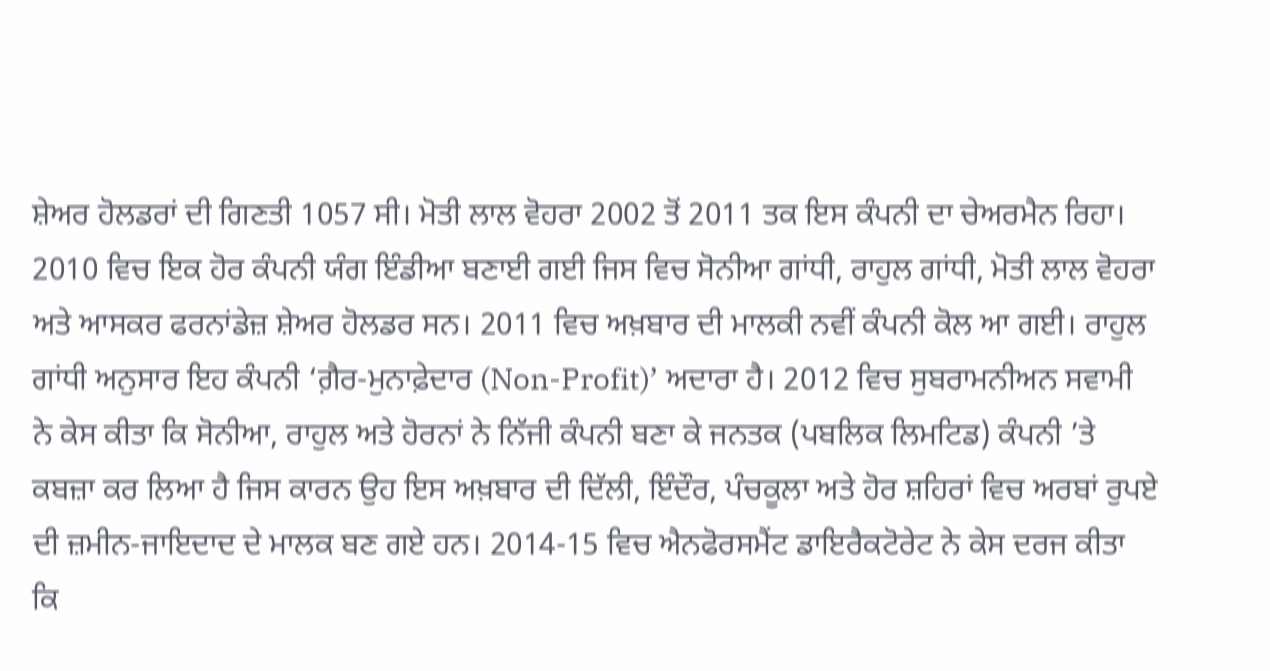ਸ਼ੇਅਰ ਹੋਲਡਰਾਂ ਦੀ ਗਿਣਤੀ 1057 ਸੀ। ਮੋਤੀ ਲਾਲ ਵੋਹਰਾ 2002 ਤੋਂ 2011 ਤਕ ਇਸ ਕੰਪਨੀ ਦਾ ਚੇਅਰਮੈਨ ਰਿਹਾ। 2010 ਵਿਚ ਇਕ ਹੋਰ ਕੰਪਨੀ ਯੰਗ ਇੰਡੀਆ ਬਣਾਈ ਗਈ ਜਿਸ ਵਿਚ ਸੋਨੀਆ ਗਾਂਧੀ, ਰਾਹੁਲ ਗਾਂਧੀ, ਮੋਤੀ ਲਾਲ ਵੋਹਰਾ ਅਤੇ ਆਸਕਰ ਫਰਨਾਂਡੇਜ਼ ਸ਼ੇਅਰ ਹੋਲਡਰ ਸਨ। 2011 ਵਿਚ ਅਖ਼ਬਾਰ ਦੀ ਮਾਲਕੀ ਨਵੀਂ ਕੰਪਨੀ ਕੋਲ ਆ ਗਈ। ਰਾਹੁਲ ਗਾਂਧੀ ਅਨੁਸਾਰ ਇਹ ਕੰਪਨੀ ‘ਗ਼ੈਰ-ਮੁਨਾਫ਼ੇਦਾਰ (Non-Profit)’ ਅਦਾਰਾ ਹੈ। 2012 ਵਿਚ ਸੁਬਰਾਮਨੀਅਨ ਸਵਾਮੀ ਨੇ ਕੇਸ ਕੀਤਾ ਕਿ ਸੋਨੀਆ, ਰਾਹੁਲ ਅਤੇ ਹੋਰਨਾਂ ਨੇ ਨਿੱਜੀ ਕੰਪਨੀ ਬਣਾ ਕੇ ਜਨਤਕ (ਪਬਲਿਕ ਲਿਮਟਿਡ) ਕੰਪਨੀ ’ਤੇ ਕਬਜ਼ਾ ਕਰ ਲਿਆ ਹੈ ਜਿਸ ਕਾਰਨ ਉਹ ਇਸ ਅਖ਼ਬਾਰ ਦੀ ਦਿੱਲੀ, ਇੰਦੌਰ, ਪੰਚਕੂਲਾ ਅਤੇ ਹੋਰ ਸ਼ਹਿਰਾਂ ਵਿਚ ਅਰਬਾਂ ਰੁਪਏ ਦੀ ਜ਼ਮੀਨ-ਜਾਇਦਾਦ ਦੇ ਮਾਲਕ ਬਣ ਗਏ ਹਨ। 2014-15 ਵਿਚ ਐਨਫੋਰਸਮੈਂਟ ਡਾਇਰੈਕਟੋਰੇਟ ਨੇ ਕੇਸ ਦਰਜ ਕੀਤਾ ਕਿ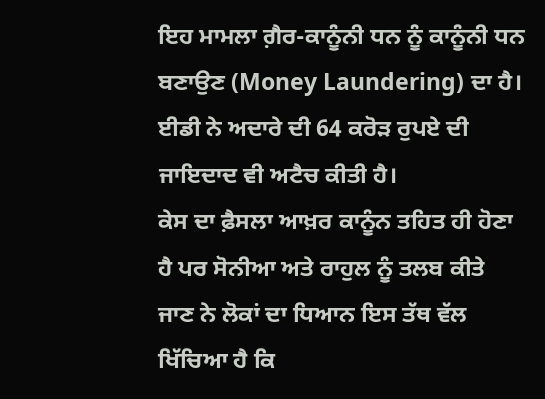ਇਹ ਮਾਮਲਾ ਗ਼ੈਰ-ਕਾਨੂੰਨੀ ਧਨ ਨੂੰ ਕਾਨੂੰਨੀ ਧਨ ਬਣਾਉਣ (Money Laundering) ਦਾ ਹੈ। ਈਡੀ ਨੇ ਅਦਾਰੇ ਦੀ 64 ਕਰੋੜ ਰੁਪਏ ਦੀ ਜਾਇਦਾਦ ਵੀ ਅਟੈਚ ਕੀਤੀ ਹੈ।
ਕੇਸ ਦਾ ਫ਼ੈਸਲਾ ਆਖ਼ਰ ਕਾਨੂੰਨ ਤਹਿਤ ਹੀ ਹੋਣਾ ਹੈ ਪਰ ਸੋਨੀਆ ਅਤੇ ਰਾਹੁਲ ਨੂੰ ਤਲਬ ਕੀਤੇ ਜਾਣ ਨੇ ਲੋਕਾਂ ਦਾ ਧਿਆਨ ਇਸ ਤੱਥ ਵੱਲ ਖਿੱਚਿਆ ਹੈ ਕਿ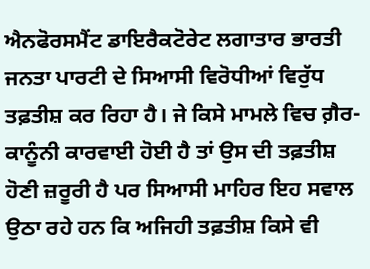ਐਨਫੋਰਸਮੈਂਟ ਡਾਇਰੈਕਟੋਰੇਟ ਲਗਾਤਾਰ ਭਾਰਤੀ ਜਨਤਾ ਪਾਰਟੀ ਦੇ ਸਿਆਸੀ ਵਿਰੋਧੀਆਂ ਵਿਰੁੱਧ ਤਫ਼ਤੀਸ਼ ਕਰ ਰਿਹਾ ਹੈ। ਜੇ ਕਿਸੇ ਮਾਮਲੇ ਵਿਚ ਗ਼ੈਰ-ਕਾਨੂੰਨੀ ਕਾਰਵਾਈ ਹੋਈ ਹੈ ਤਾਂ ਉਸ ਦੀ ਤਫ਼ਤੀਸ਼ ਹੋਣੀ ਜ਼ਰੂਰੀ ਹੈ ਪਰ ਸਿਆਸੀ ਮਾਹਿਰ ਇਹ ਸਵਾਲ ਉਠਾ ਰਹੇ ਹਨ ਕਿ ਅਜਿਹੀ ਤਫ਼ਤੀਸ਼ ਕਿਸੇ ਵੀ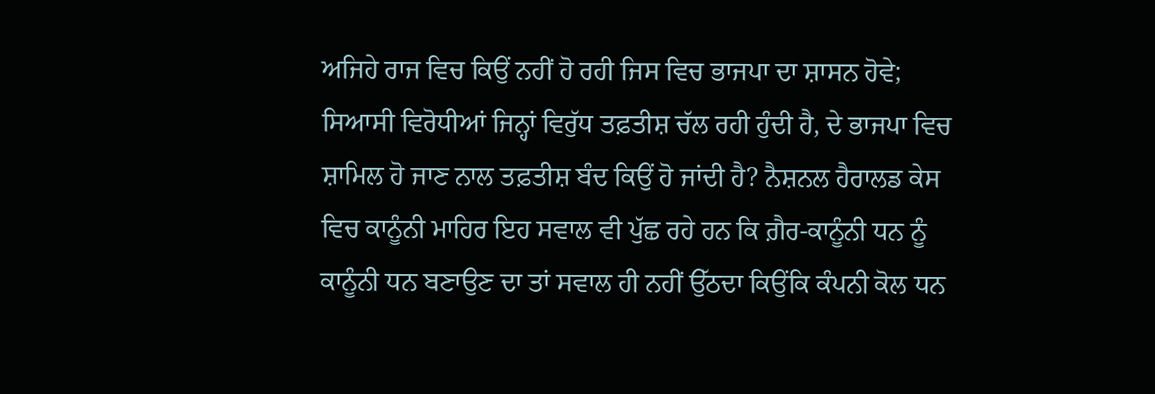ਅਜਿਹੇ ਰਾਜ ਵਿਚ ਕਿਉਂ ਨਹੀਂ ਹੋ ਰਹੀ ਜਿਸ ਵਿਚ ਭਾਜਪਾ ਦਾ ਸ਼ਾਸਨ ਹੋਵੇ; ਸਿਆਸੀ ਵਿਰੋਧੀਆਂ ਜਿਨ੍ਹਾਂ ਵਿਰੁੱਧ ਤਫ਼ਤੀਸ਼ ਚੱਲ ਰਹੀ ਹੁੰਦੀ ਹੈ, ਦੇ ਭਾਜਪਾ ਵਿਚ ਸ਼ਾਮਿਲ ਹੋ ਜਾਣ ਨਾਲ ਤਫ਼ਤੀਸ਼ ਬੰਦ ਕਿਉਂ ਹੋ ਜਾਂਦੀ ਹੈ? ਨੈਸ਼ਨਲ ਹੈਰਾਲਡ ਕੇਸ ਵਿਚ ਕਾਨੂੰਨੀ ਮਾਹਿਰ ਇਹ ਸਵਾਲ ਵੀ ਪੁੱਛ ਰਹੇ ਹਨ ਕਿ ਗ਼ੈਰ-ਕਾਨੂੰਨੀ ਧਨ ਨੂੰ ਕਾਨੂੰਨੀ ਧਨ ਬਣਾਉਣ ਦਾ ਤਾਂ ਸਵਾਲ ਹੀ ਨਹੀਂ ਉੱਠਦਾ ਕਿਉਂਕਿ ਕੰਪਨੀ ਕੋਲ ਧਨ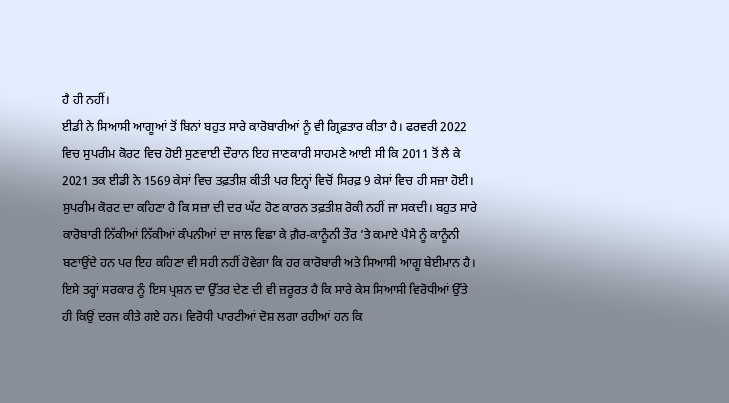ਹੈ ਹੀ ਨਹੀਂ।
ਈਡੀ ਨੇ ਸਿਆਸੀ ਆਗੂਆਂ ਤੋਂ ਬਿਨਾਂ ਬਹੁਤ ਸਾਰੇ ਕਾਰੋਬਾਰੀਆਂ ਨੂੰ ਵੀ ਗ੍ਰਿਫ਼ਤਾਰ ਕੀਤਾ ਹੈ। ਫਰਵਰੀ 2022 ਵਿਚ ਸੁਪਰੀਮ ਕੋਰਟ ਵਿਚ ਹੋਈ ਸੁਣਵਾਈ ਦੌਰਾਨ ਇਹ ਜਾਣਕਾਰੀ ਸਾਹਮਣੇ ਆਈ ਸੀ ਕਿ 2011 ਤੋਂ ਲੈ ਕੇ 2021 ਤਕ ਈਡੀ ਨੇ 1569 ਕੇਸਾਂ ਵਿਚ ਤਫ਼ਤੀਸ਼ ਕੀਤੀ ਪਰ ਇਨ੍ਹਾਂ ਵਿਚੋਂ ਸਿਰਫ਼ 9 ਕੇਸਾਂ ਵਿਚ ਹੀ ਸਜ਼ਾ ਹੋਈ। ਸੁਪਰੀਮ ਕੋਰਟ ਦਾ ਕਹਿਣਾ ਹੈ ਕਿ ਸਜ਼ਾ ਦੀ ਦਰ ਘੱਟ ਹੋਣ ਕਾਰਨ ਤਫ਼ਤੀਸ਼ ਰੋਕੀ ਨਹੀਂ ਜਾ ਸਕਦੀ। ਬਹੁਤ ਸਾਰੇ ਕਾਰੋਬਾਰੀ ਨਿੱਕੀਆਂ ਨਿੱਕੀਆਂ ਕੰਪਨੀਆਂ ਦਾ ਜਾਲ ਵਿਛਾ ਕੇ ਗ਼ੈਰ-ਕਾਨੂੰਨੀ ਤੌਰ ’ਤੇ ਕਮਾਏ ਪੈਸੇ ਨੂੰ ਕਾਨੂੰਨੀ ਬਣਾਉਂਦੇ ਹਨ ਪਰ ਇਹ ਕਹਿਣਾ ਵੀ ਸਹੀ ਨਹੀਂ ਹੋਵੇਗਾ ਕਿ ਹਰ ਕਾਰੋਬਾਰੀ ਅਤੇ ਸਿਆਸੀ ਆਗੂ ਬੇਈਮਾਨ ਹੈ। ਇਸੇ ਤਰ੍ਹਾਂ ਸਰਕਾਰ ਨੂੰ ਇਸ ਪ੍ਰਸ਼ਨ ਦਾ ਉੱਤਰ ਦੇਣ ਦੀ ਵੀ ਜ਼ਰੂਰਤ ਹੈ ਕਿ ਸਾਰੇ ਕੇਸ ਸਿਆਸੀ ਵਿਰੋਧੀਆਂ ਉੱਤੇ ਹੀ ਕਿਉਂ ਦਰਜ ਕੀਤੇ ਗਏ ਹਨ। ਵਿਰੋਧੀ ਪਾਰਟੀਆਂ ਦੋਸ਼ ਲਗਾ ਰਹੀਆਂ ਹਨ ਕਿ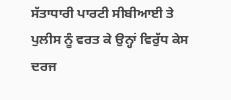ਸੱਤਾਧਾਰੀ ਪਾਰਟੀ ਸੀਬੀਆਈ ਤੇ ਪੁਲੀਸ ਨੂੰ ਵਰਤ ਕੇ ਉਨ੍ਹਾਂ ਵਿਰੁੱਧ ਕੇਸ ਦਰਜ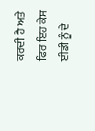ਕਰਦੀ ਹੈ ਅਤੇ ਫਿਰ ਇਹ ਕੇਸ ਈਡੀ ਨੂੰ ਦੇ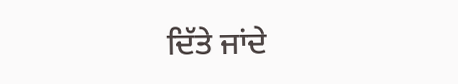ਦਿੱਤੇ ਜਾਂਦੇ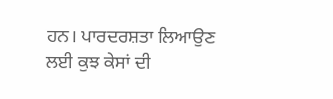ਹਨ। ਪਾਰਦਰਸ਼ਤਾ ਲਿਆਉਣ ਲਈ ਕੁਝ ਕੇਸਾਂ ਦੀ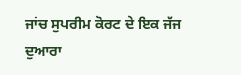ਜਾਂਚ ਸੁਪਰੀਮ ਕੋਰਟ ਦੇ ਇਕ ਜੱਜ ਦੁਆਰਾ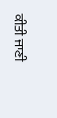ਕੀਤੀ ਜਾਣੀ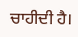ਚਾਹੀਦੀ ਹੈ।